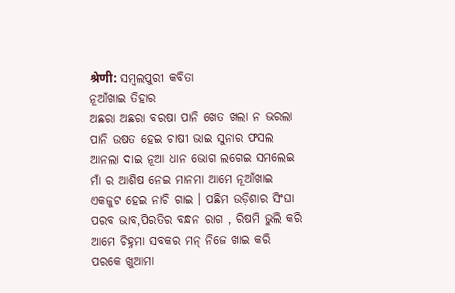श्रेणी: ସମ୍ବଲପୁରୀ କବିତା
ନୂଆଁଖାଇ ତିହାର
ଅଛରା ଅଛରା ବରଷା ପାନି ଖେତ ଖଲା ନ ଭରଲା ପାନି ଉଷତ ହେଇ ଚାଷୀ ଭାଇ ସୁନାର ଫସଲ ଆନଲା ଦାଇ ନୂଆ ଧାନ ଭୋଗ ଲଗେଇ ସମଲେଇ ମାଁ ର ଆଶିଷ ନେଇ ମାନମା ଆମେ ନୂଆଁଖାଇ ଏକଜୁଟ ହେଇ ନାଚି ଗାଇ । ପଛିମ ଉଡ଼ିଶାର ସିଂଘା ପରବ ଭାବ,ପିରତିର ବନ୍ଧନ ରାଗ , ରିଷମି ଭୁଲି କରି ଆମେ ଚିହ୍ନମା ସବକର ମନ୍ ନିଜେ ଖାଇ କରି ପରକେ ଖୁଆମା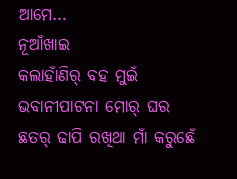ଆମେ…
ନୂଆଁଖାଇ
କଲାହାଁଣିର୍ ବହ ମୁଇଁ ଭବାନୀପାଟନା ମୋର୍ ଘର ଛତର୍ ଢାପି ରଖିଥା ମାଁ କରୁଛେଁ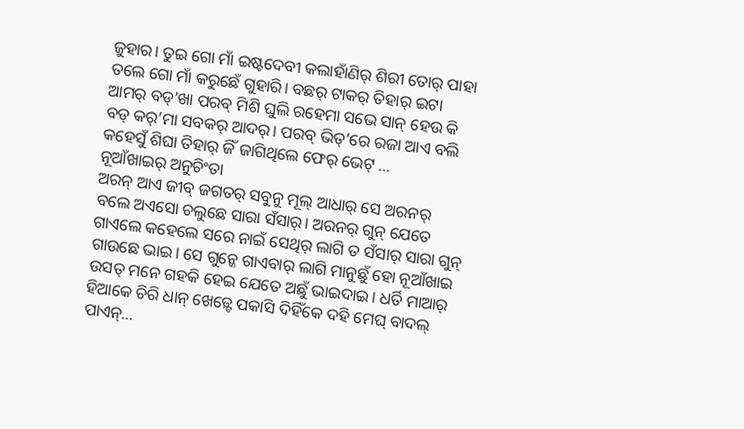ଜୁହାର। ତୁଇ ଗୋ ମାଁ ଇଷ୍ଟଦେବୀ କଲାହାଁଣିର୍ ଶିରୀ ତୋର୍ ପାହା ତଲେ ଗୋ ମାଁ କରୁଛେଁ ଗୁହାରି। ବଛର୍ ଟାକର୍ ତିହାର୍ ଇଟା ଆମର୍ ବଡ୍’ଖା ପରବ୍ ମିଶି ଘୁଲି ରହେମା ସଭେ ସାନ୍ ହେଉ କି ବଡ୍ କର୍’ମା ସବକର୍ ଆଦର୍। ପରବ୍ ଭିତ୍’ରେ ରଜା ଆଏ ବଲି କହେସୁଁ ଶିଘା ତିହାର୍ ଜିଁ ଜାଗିଥିଲେ ଫେର୍ ଭେଟ୍ …
ନୂଆଁଖାଇର୍ ଅନୁଚିଂତା
ଅରନ୍ ଆଏ ଜୀବ୍ ଜଗତର୍ ସବୁନୁ ମୂଲ୍ ଆଧାର୍ ସେ ଅରନର୍ ବଲେ ଅଏସୋ ଚଲୁଛେ ସାରା ସଁସାର୍। ଅରନର୍ ଗୁନ୍ ଯେତେ ଗାଏଲେ କହେଲେ ସରେ ନାଇଁ ସେଥିର୍ ଲାଗି ତ ସଁସାର୍ ସାରା ଗୁନ୍ ଗାଉଛେ ଭାଇ। ସେ ଗୁନ୍କେ ଗାଏବାର୍ ଲାଗି ମାନୁଛୁଁ ହୋ ନୂଆଁଖାଇ ଉସତ୍ ମନେ ଗହକି ହେଇ ଯେତେ ଅଛୁଁ ଭାଇଦାଇ। ଧର୍ତି ମାଆର୍ ହିଆକେ ଚିରି ଧାନ୍ ଖେଡ଼୍ଟେ ପକାସି ଦିହିଁକେ ଦହି ମେଘ୍ ବାଦଲ୍ ପାଏନ୍…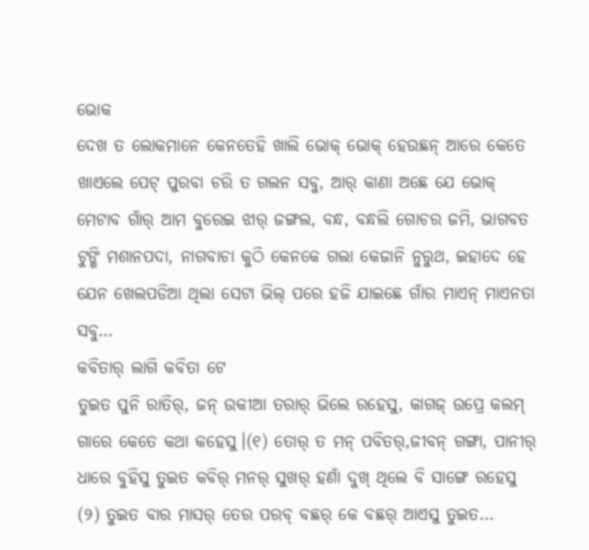ଭୋକ
ଦେଖ ତ ଲୋକମାନେ କେନତେହି ଖାଲି ଭୋକ୍ ଭୋକ୍ ହେଉଛନ୍ ଆରେ କେତେ ଖାଏଲେ ପେଟ୍ ପୁରବା ଚରି ତ ଗଲନ ସବୁ, ଆର୍ କାଣା ଅଛେ ଯେ ଭୋକ୍ ମେଟାବ ଗାଁର୍ ଆମ ବୁରେଇ ଝାର୍ ଜଙ୍ଗଲ, ବନ୍ଧ, ବନ୍ଧଲି ଗୋଚର ଜମି, ଭାଗବତ ଟୁଙ୍ଗି ମଶାନପଦା, ନାଗବାଚା କୁଠି କେନକେ ଗଲା କେଜାନି ନୁରୁଥ, ଇହାଦେ ହେ ଯେନ ଖେଲପଡିଆ ଥିଲା ସେଟା ଭିଲ୍ ପରେ ହଜି ଯାଇଛେ ଗାଁର ମାଏନ୍ ମାଏନତା ସବୁ…
କବିତାର୍ ଲାଗି କବିତା ଟେ
ତୁଇତ ପୁନି ରାତିର୍, ଜନ୍ ଉକୀଆ ତରାର୍ ଭିଲେ ରହେସୁ, କାଗଜ୍ ଉପ୍ରେ କଲମ୍ ଗାରେ କେତେ କଥା କହେସୁ।(୧) ତୋର୍ ତ ମନ୍ ପବିତର୍,ଜୀବନ୍ ଗଙ୍ଗା, ପାନୀର୍ ଧାରେ ବୁହିସୁ ତୁଇତ କବିର୍ ମନର୍ ସୁଖର୍ ହଣାଁ ଦୁଖ୍ ଥିଲେ ବି ସାଙ୍ଗେ ରହେସୁ (୨) ତୁଇତ ବାର ମାସର୍ ତେର ପରବ୍ ବଛର୍ କେ ବଛର୍ ଆଏସୁ ତୁଇତ…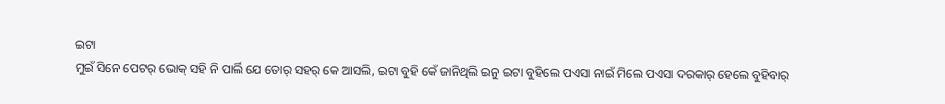ଇଟା
ମୁଇଁ ସିନେ ପେଟର୍ ଭୋକ୍ ସହି ନି ପାର୍ଲି ଯେ ତୋର୍ ସହର୍ କେ ଆସଲି, ଇଟା ବୁହି କେଁ ଜାନିଥିଲି ଇନୁ ଇଟା ବୁହିଲେ ପଏସା ନାଇଁ ମିଲେ ପଏସା ଦରକାର୍ ହେଲେ ବୁହିବାର୍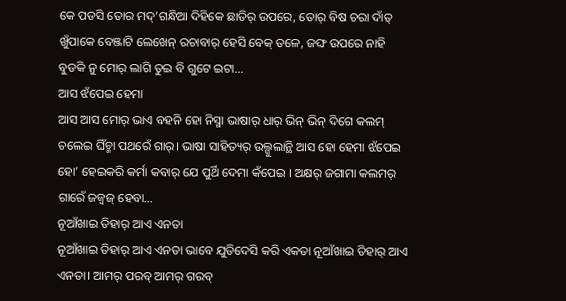କେ ପଡସି ତୋର ମଦ୍’ଗନ୍ଧିଆ ଦିହିକେ ଛାତିର୍ ଉପରେ, ତୋର୍ ବିଷ ଚରା ଦାଁତ୍ ଖୁଁପାକେ ବେଞ୍ଜାଟି ଲେଖେନ୍ ରଚାବାର୍ ହେସି ବେକ୍ ତଳେ, ଜଙ୍ଘ ଉପରେ ନାହି ବୁଡକି ନୁ ମୋର୍ ଲାଗି ତୁଇ ବି ଗୁଟେ ଇଟା…
ଆସ ଝଁପେଇ ହେମା
ଆସ ଆସ ମୋର୍ ଭାଏ ବହନି ହୋ ନିସ୍ମା ଭାଷାର୍ ଧାର୍ ଭିନ୍ ଭିନ୍ ଦିଗେ କଲମ୍ ଚଲେଇ ଘିଁଚ୍ମା ପଥରେଁ ଗାର୍। ଭାଷା ସାହିତ୍ୟର୍ ଉଲ୍ଗୁଲାନ୍ଥି ଆସ ହୋ ହେମା ଝଁପେଇ ହୋ’ ହେଇକରି କର୍ମା କବାର୍ ଯେ ପୁର୍ଥି ଦେମା କଁପେଇ । ଅକ୍ଷର୍ ଜଗାମା କଲମର୍ ଗାରେଁ ଜଜ୍ବଜ୍ ହେବା…
ନୂଆଁଖାଇ ତିହାର୍ ଆଏ ଏନତା
ନୂଆଁଖାଇ ତିହାର୍ ଆଏ ଏନତା ଭାବେ ଯୁଡିଦେସି କରି ଏକତା ନୂଆଁଖାଇ ତିହାର୍ ଆଏ ଏନତା। ଆମର୍ ପରବ୍ ଆମର୍ ଗରବ୍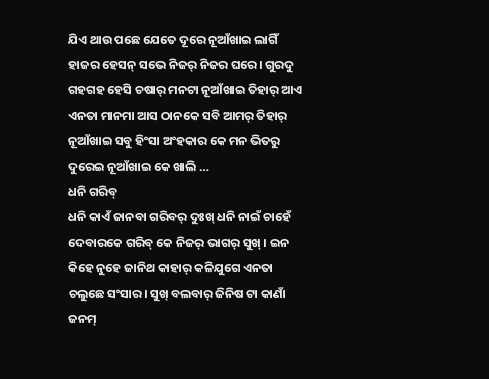ଯିଏ ଥାଉ ପଛେ ଯେତେ ଦୂରେ ନୂଆଁଖାଇ ଲାଗିଁ ହାଜର ହେସନ୍ ସଭେ ନିଜର୍ ନିଜର ଘରେ। ଗୁରଦୁ ଗହଗହ ହେସି ଚଷାର୍ ମନଟା ନୂଆଁଖାଇ ତିହାର୍ ଆଏ ଏନତା ମାନମା ଆସ ଠାନକେ ସବି ଆମର୍ ତିହାର୍ ନୂଆଁଖାଇ ସବୁ ହିଂସା ଅଂହକାର କେ ମନ ଭିତରୁ ଦୁରେଇ ନୂଆଁଖାଇ କେ ଖାଲି …
ଧନି ଗରିବ୍
ଧନି କାଏଁ ଜାନବା ଗରିବର୍ ଦୁଃଖ୍ ଧନି ନାଇଁ ଚାହେଁ ଦେବାରକେ ଗରିବ୍ କେ ନିଜର୍ ଭାଗର୍ ସୁଖ୍ । ଇନ କିହେ ନୁହେ ଜାନିଥ କାହାର୍ କଳିଯୁଗେ ଏନତା ଚଲୁଛେ ସଂସାର। ସୁଖ୍ ବଲବାର୍ ଜିନିଷ ଟା କାଣାଁ ଜନମ୍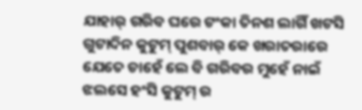ଯାହାର୍ ଗରିବ ଘରେ ଟଂକା ତିନଶ ଲାଗିଁ ଖଟସି ଗୁଟାଦିନ କୁଟୁମ୍ ପୁଶବାର୍ କେ ଖରାତରାରେ ଯେତେ ଚାହେଁ ଲେ ବି ଗରିବର ମୁହେଁ ନାଇଁ ଝଲସେ ହଂସି କୁଟୁମ୍ ର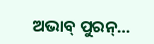ଅଭାବ୍ ପୁରନ୍…